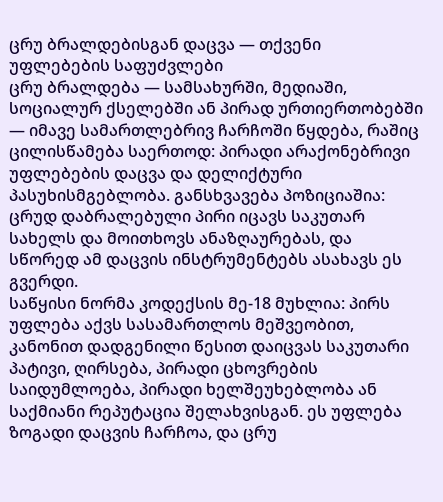ცრუ ბრალდებისგან დაცვა — თქვენი უფლებების საფუძვლები
ცრუ ბრალდება — სამსახურში, მედიაში, სოციალურ ქსელებში ან პირად ურთიერთობებში — იმავე სამართლებრივ ჩარჩოში წყდება, რაშიც ცილისწამება საერთოდ: პირადი არაქონებრივი უფლებების დაცვა და დელიქტური პასუხისმგებლობა. განსხვავება პოზიციაშია: ცრუდ დაბრალებული პირი იცავს საკუთარ სახელს და მოითხოვს ანაზღაურებას, და სწორედ ამ დაცვის ინსტრუმენტებს ასახავს ეს გვერდი.
საწყისი ნორმა კოდექსის მე-18 მუხლია: პირს უფლება აქვს სასამართლოს მეშვეობით, კანონით დადგენილი წესით დაიცვას საკუთარი პატივი, ღირსება, პირადი ცხოვრების საიდუმლოება, პირადი ხელშეუხებლობა ან საქმიანი რეპუტაცია შელახვისგან. ეს უფლება ზოგადი დაცვის ჩარჩოა, და ცრუ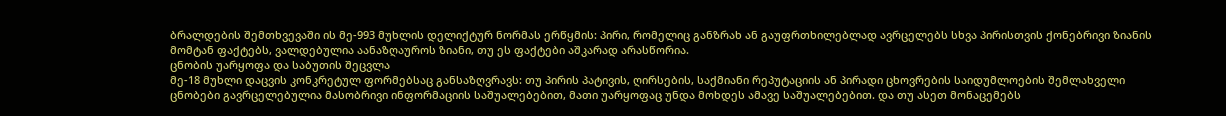ბრალდების შემთხვევაში ის მე-993 მუხლის დელიქტურ ნორმას ერწყმის: პირი, რომელიც განზრახ ან გაუფრთხილებლად ავრცელებს სხვა პირისთვის ქონებრივი ზიანის მომტან ფაქტებს, ვალდებულია აანაზღაუროს ზიანი, თუ ეს ფაქტები აშკარად არასწორია.
ცნობის უარყოფა და საბუთის შეცვლა
მე-18 მუხლი დაცვის კონკრეტულ ფორმებსაც განსაზღვრავს: თუ პირის პატივის, ღირსების, საქმიანი რეპუტაციის ან პირადი ცხოვრების საიდუმლოების შემლახველი ცნობები გავრცელებულია მასობრივი ინფორმაციის საშუალებებით, მათი უარყოფაც უნდა მოხდეს ამავე საშუალებებით. და თუ ასეთ მონაცემებს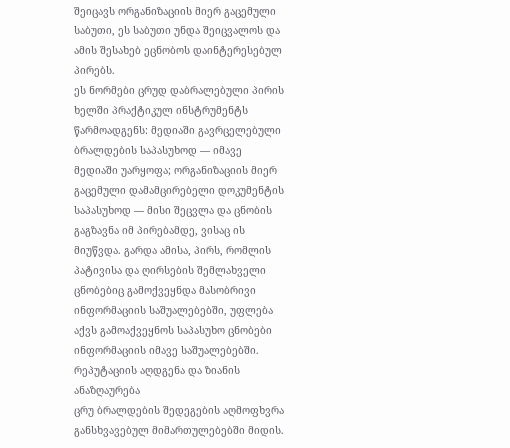შეიცავს ორგანიზაციის მიერ გაცემული საბუთი, ეს საბუთი უნდა შეიცვალოს და ამის შესახებ ეცნობოს დაინტერესებულ პირებს.
ეს ნორმები ცრუდ დაბრალებული პირის ხელში პრაქტიკულ ინსტრუმენტს წარმოადგენს: მედიაში გავრცელებული ბრალდების საპასუხოდ — იმავე მედიაში უარყოფა; ორგანიზაციის მიერ გაცემული დამამცირებელი დოკუმენტის საპასუხოდ — მისი შეცვლა და ცნობის გაგზავნა იმ პირებამდე, ვისაც ის მიუწვდა. გარდა ამისა, პირს, რომლის პატივისა და ღირსების შემლახველი ცნობებიც გამოქვეყნდა მასობრივი ინფორმაციის საშუალებებში, უფლება აქვს გამოაქვეყნოს საპასუხო ცნობები ინფორმაციის იმავე საშუალებებში.
რეპუტაციის აღდგენა და ზიანის ანაზღაურება
ცრუ ბრალდების შედეგების აღმოფხვრა განსხვავებულ მიმართულებებში მიდის.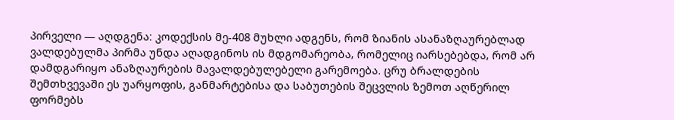პირველი — აღდგენა: კოდექსის მე-408 მუხლი ადგენს, რომ ზიანის ასანაზღაურებლად ვალდებულმა პირმა უნდა აღადგინოს ის მდგომარეობა, რომელიც იარსებებდა, რომ არ დამდგარიყო ანაზღაურების მავალდებულებელი გარემოება. ცრუ ბრალდების შემთხვევაში ეს უარყოფის, განმარტებისა და საბუთების შეცვლის ზემოთ აღწერილ ფორმებს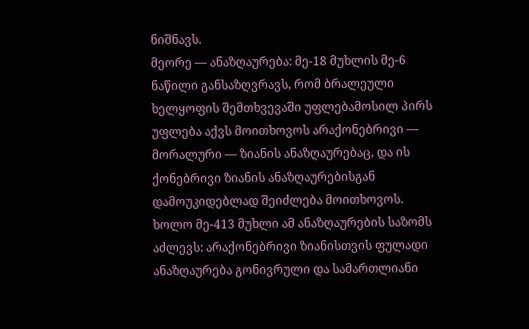ნიშნავს.
მეორე — ანაზღაურება: მე-18 მუხლის მე-6 ნაწილი განსაზღვრავს, რომ ბრალეული ხელყოფის შემთხვევაში უფლებამოსილ პირს უფლება აქვს მოითხოვოს არაქონებრივი — მორალური — ზიანის ანაზღაურებაც, და ის ქონებრივი ზიანის ანაზღაურებისგან დამოუკიდებლად შეიძლება მოითხოვოს. ხოლო მე-413 მუხლი ამ ანაზღაურების საზომს აძლევს: არაქონებრივი ზიანისთვის ფულადი ანაზღაურება გონივრული და სამართლიანი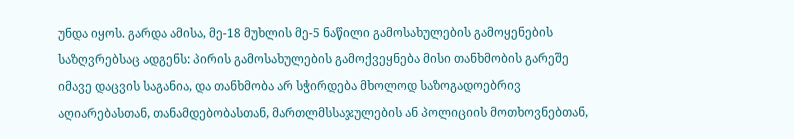უნდა იყოს. გარდა ამისა, მე-18 მუხლის მე-5 ნაწილი გამოსახულების გამოყენების საზღვრებსაც ადგენს: პირის გამოსახულების გამოქვეყნება მისი თანხმობის გარეშე იმავე დაცვის საგანია, და თანხმობა არ სჭირდება მხოლოდ საზოგადოებრივ აღიარებასთან, თანამდებობასთან, მართლმსსაჯულების ან პოლიციის მოთხოვნებთან,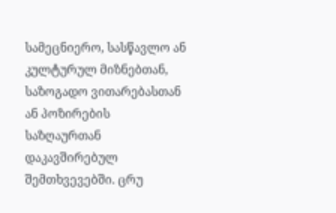სამეცნიერო, სასწავლო ან კულტურულ მიზნებთან, საზოგადო ვითარებასთან ან პოზირების საზღაურთან დაკავშირებულ შემთხვევებში. ცრუ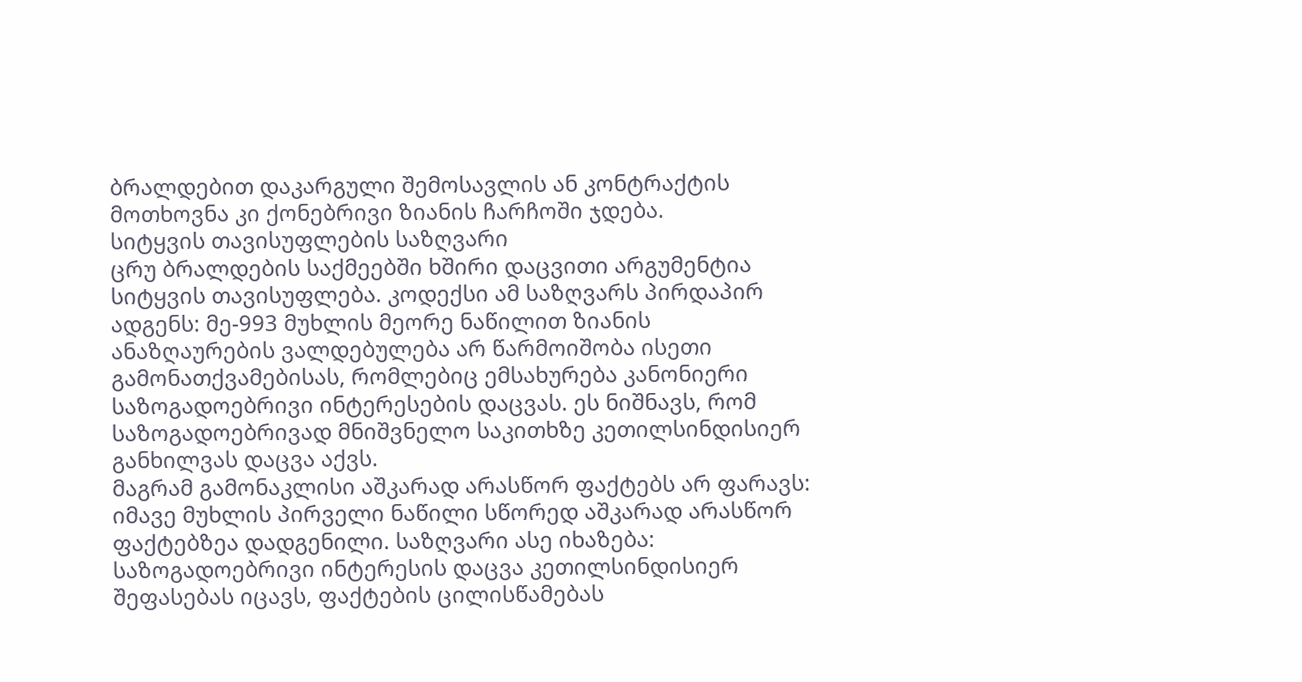ბრალდებით დაკარგული შემოსავლის ან კონტრაქტის მოთხოვნა კი ქონებრივი ზიანის ჩარჩოში ჯდება.
სიტყვის თავისუფლების საზღვარი
ცრუ ბრალდების საქმეებში ხშირი დაცვითი არგუმენტია სიტყვის თავისუფლება. კოდექსი ამ საზღვარს პირდაპირ ადგენს: მე-993 მუხლის მეორე ნაწილით ზიანის ანაზღაურების ვალდებულება არ წარმოიშობა ისეთი გამონათქვამებისას, რომლებიც ემსახურება კანონიერი საზოგადოებრივი ინტერესების დაცვას. ეს ნიშნავს, რომ საზოგადოებრივად მნიშვნელო საკითხზე კეთილსინდისიერ განხილვას დაცვა აქვს.
მაგრამ გამონაკლისი აშკარად არასწორ ფაქტებს არ ფარავს: იმავე მუხლის პირველი ნაწილი სწორედ აშკარად არასწორ ფაქტებზეა დადგენილი. საზღვარი ასე იხაზება: საზოგადოებრივი ინტერესის დაცვა კეთილსინდისიერ შეფასებას იცავს, ფაქტების ცილისწამებას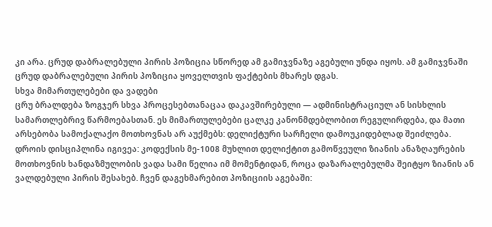კი არა. ცრუდ დაბრალებული პირის პოზიცია სწორედ ამ გამიჯვნაზე აგებული უნდა იყოს. ამ გამიჯვნაში ცრუდ დაბრალებული პირის პოზიცია ყოველთვის ფაქტების მხარეს დგას.
სხვა მიმართულებები და ვადები
ცრუ ბრალდება ზოგჯერ სხვა პროცესებთანაცაა დაკავშირებული — ადმინისტრაციულ ან სისხლის სამართლებრივ წარმოებასთან. ეს მიმართულებები ცალკე კანონმდებლობით რეგულირდება, და მათი არსებობა სამოქალაქო მოთხოვნას არ აუქმებს: დელიქტური სარჩელი დამოუკიდებლად შეიძლება.
დროის დისციპლინა იგივეა: კოდექსის მე-1008 მუხლით დელიქტით გამოწვეული ზიანის ანაზღაურების მოთხოვნის ხანდაზმულობის ვადა სამი წელია იმ მომენტიდან, როცა დაზარალებულმა შეიტყო ზიანის ან ვალდებული პირის შესახებ. ჩვენ დაგეხმარებით პოზიციის აგებაში: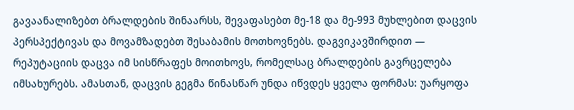გავაანალიზებთ ბრალდების შინაარსს, შევაფასებთ მე-18 და მე-993 მუხლებით დაცვის პერსპექტივას და მოვამზადებთ შესაბამის მოთხოვნებს. დაგვიკავშირდით — რეპუტაციის დაცვა იმ სისწრაფეს მოითხოვს, რომელსაც ბრალდების გავრცელება იმსახურებს. ამასთან, დაცვის გეგმა წინასწარ უნდა იწვდეს ყველა ფორმას: უარყოფა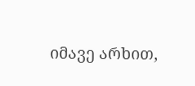იმავე არხით,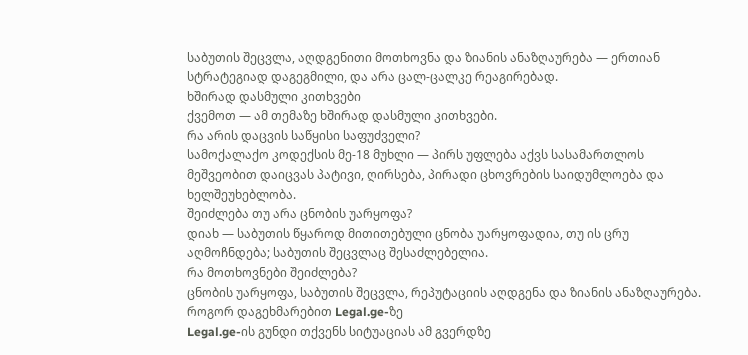საბუთის შეცვლა, აღდგენითი მოთხოვნა და ზიანის ანაზღაურება — ერთიან სტრატეგიად დაგეგმილი, და არა ცალ-ცალკე რეაგირებად.
ხშირად დასმული კითხვები
ქვემოთ — ამ თემაზე ხშირად დასმული კითხვები.
რა არის დაცვის საწყისი საფუძველი?
სამოქალაქო კოდექსის მე-18 მუხლი — პირს უფლება აქვს სასამართლოს მეშვეობით დაიცვას პატივი, ღირსება, პირადი ცხოვრების საიდუმლოება და ხელშეუხებლობა.
შეიძლება თუ არა ცნობის უარყოფა?
დიახ — საბუთის წყაროდ მითითებული ცნობა უარყოფადია, თუ ის ცრუ აღმოჩნდება; საბუთის შეცვლაც შესაძლებელია.
რა მოთხოვნები შეიძლება?
ცნობის უარყოფა, საბუთის შეცვლა, რეპუტაციის აღდგენა და ზიანის ანაზღაურება.
როგორ დაგეხმარებით Legal.ge-ზე
Legal.ge-ის გუნდი თქვენს სიტუაციას ამ გვერდზე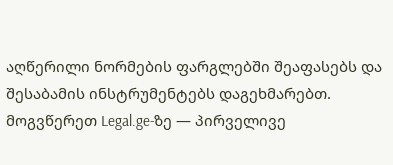აღწერილი ნორმების ფარგლებში შეაფასებს და შესაბამის ინსტრუმენტებს დაგეხმარებთ. მოგვწერეთ Legal.ge-ზე — პირველივე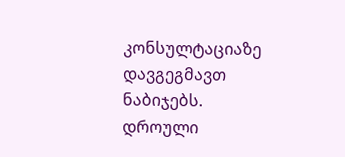კონსულტაციაზე დავგეგმავთ ნაბიჯებს.
დროული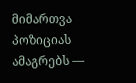მიმართვა პოზიციას ამაგრებს —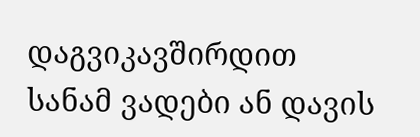დაგვიკავშირდით სანამ ვადები ან დავის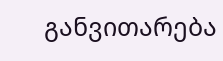განვითარება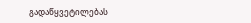გადაწყვეტილებას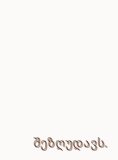შეზღუდავს.